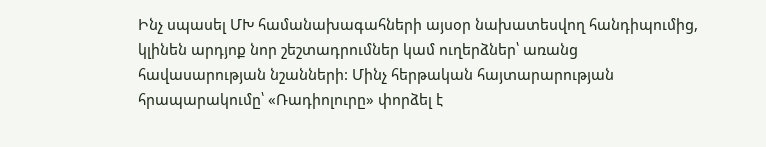Ինչ սպասել ՄԽ համանախագահների այսօր նախատեսվող հանդիպումից, կլինեն արդյոք նոր շեշտադրումներ կամ ուղերձներ՝ առանց հավասարության նշանների: Մինչ հերթական հայտարարության հրապարակումը՝ «Ռադիոլուրը» փորձել է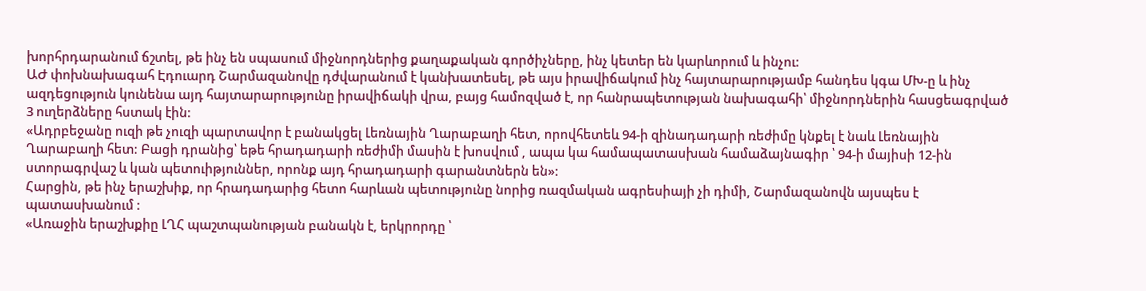խորհրդարանում ճշտել, թե ինչ են սպասում միջնորդներից քաղաքական գործիչները, ինչ կետեր են կարևորում և ինչու:
ԱԺ փոխնախագահ Էդուարդ Շարմազանովը դժվարանում է կանխատեսել, թե այս իրավիճակում ինչ հայտարարությամբ հանդես կգա ՄԽ-ը և ինչ ազդեցություն կունենա այդ հայտարարությունը իրավիճակի վրա, բայց համոզված է, որ հանրապետության նախագահի՝ միջնորդներին հասցեագրված 3 ուղերձները հստակ էին:
«Ադրբեջանը ուզի թե չուզի պարտավոր է բանակցել Լեռնային Ղարաբաղի հետ, որովհետեև 94-ի զինադադարի ռեժիմը կնքել է նաև Լեռնային Ղարաբաղի հետ: Բացի դրանից՝ եթե հրադադարի ռեժիմի մասին է խոսվում , ապա կա համապատասխան համաձայնագիր ՝ 94-ի մայիսի 12-ին ստորագրվաշ և կան պետուիթյուններ, որոնք այդ հրադադարի գարանտներն են»:
Հարցին, թե ինչ երաշխիք, որ հրադադարից հետո հարևան պետությունը նորից ռազմական ագրեսիայի չի դիմի, Շարմազանովն այսպես է պատասխանում :
«Առաջին երաշխքիը ԼՂՀ պաշտպանության բանակն է, երկրորդը ՝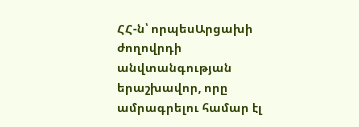ՀՀ-ն՝ որպեսԱրցախի ժողովրդի անվտանգության երաշխավոր, որը ամրագրելու համար էլ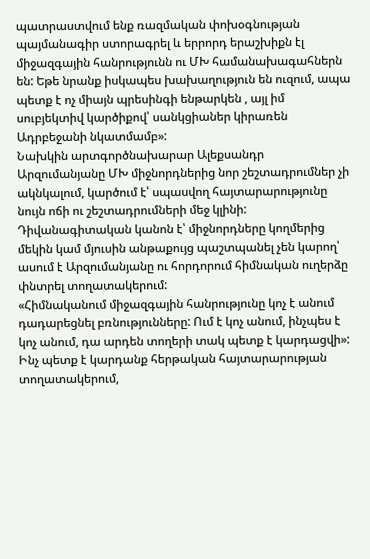պատրաստվում ենք ռազմական փոխօգնության պայմանագիր ստորագրել և երրորդ երաշխիքն էլ միջազգային հանրությունն ու ՄԽ համանախագահներն են: Եթե նրանք իսկապես խախաղություն են ուզում, ապա պետք է ոչ միայն պրեսինգի ենթարկեն , այլ իմ սուբյեկտիվ կարծիքով՝ սանկցիաներ կիրառեն Ադրբեջանի նկատմամբ»:
Նախկին արտգործնախարար Ալեքսանդր Արզումանյանը ՄԽ միջնորդներից նոր շեշտադրումներ չի ակնկալում, կարծում է՝ սպասվող հայտարարությունը նույն ոճի ու շեշտադրումների մեջ կլինի: Դիվանագիտական կանոն է՝ միջնորդները կողմերից մեկին կամ մյուսին անթաքույց պաշտպանել չեն կարող՝ ասում է Արզումանյանը ու հորդորում հիմնական ուղերձը փնտրել տողատակերում:
«Հիմնականում միջազգային հանրությունը կոչ է անում դադարեցնել բռնությունները: Ում է կոչ անում, ինչպես է կոչ անում, դա արդեն տողերի տակ պետք է կարդացվի»:
Ինչ պետք է կարդանք հերթական հայտարարության տողատակերում,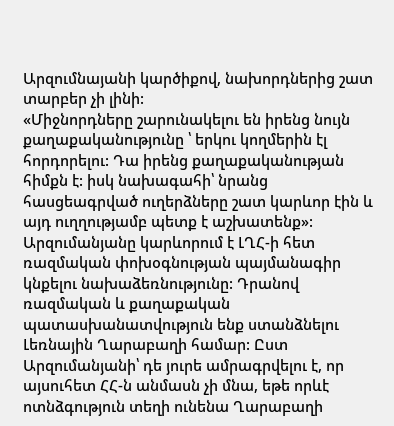Արզումնայանի կարծիքով, նախորդներից շատ տարբեր չի լինի:
«Միջնորդները շարունակելու են իրենց նույն քաղաքականությունը ՝ երկու կողմերին էլ հորդորելու: Դա իրենց քաղաքականության հիմքն է: իսկ նախագահի՝ նրանց հասցեագրված ուղերձները շատ կարևոր էին և այդ ուղղությամբ պետք է աշխատենք»:
Արզումանյանը կարևորում է ԼՂՀ-ի հետ ռազմական փոխօգնության պայմանագիր կնքելու նախաձեռնությունը: Դրանով ռազմական և քաղաքական պատասխանատվություն ենք ստանձնելու Լեռնային Ղարաբաղի համար: Ըստ Արզումանյանի՝ դե յուրե ամրագրվելու է, որ այսուհետ ՀՀ-ն անմասն չի մնա, եթե որևէ ոտնձգություն տեղի ունենա Ղարաբաղի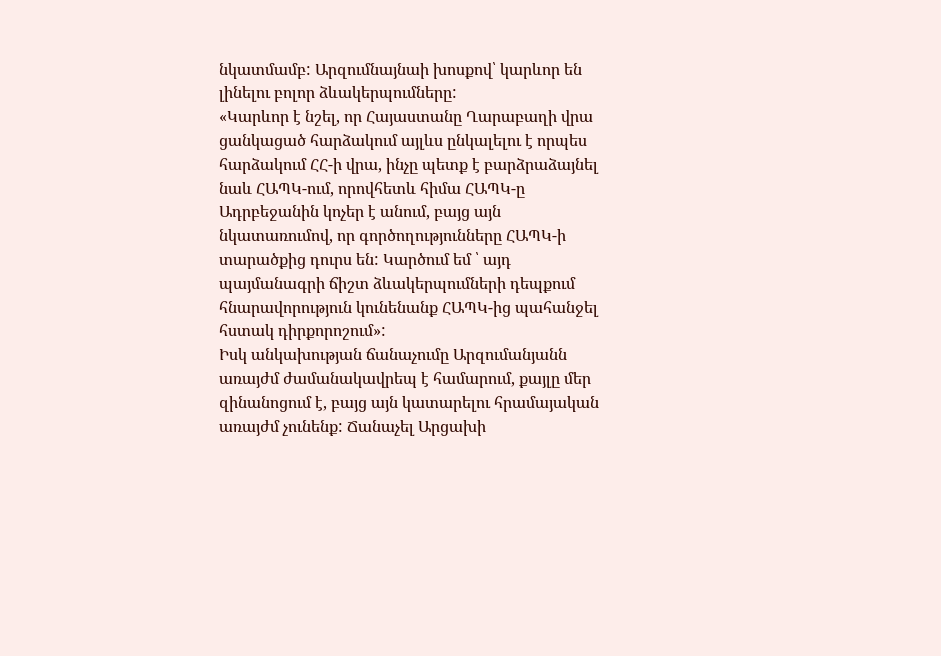նկատմամբ: Արզումնայնաի խոսքով՝ կարևոր են լինելու բոլոր ձևակերպումները:
«Կարևոր է նշել, որ Հայաստանը Ղարաբաղի վրա ցանկացած հարձակում այլևս ընկալելու է որպես հարձակում ՀՀ-ի վրա, ինչը պետք է բարձրաձայնել նաև ՀԱՊԿ-ում, որովհետև հիմա ՀԱՊԿ-ը Ադրբեջանին կոչեր է անում, բայց այն նկատառումով, որ գործողությունները ՀԱՊԿ-ի տարածքից դուրս են: Կարծում եմ ՝ այդ պայմանագրի ճիշտ ձևակերպումների դեպքում հնարավորություն կունենանք ՀԱՊԿ-ից պահանջել հստակ դիրքորոշում»:
Իսկ անկախության ճանաչումը Արզումանյանն առայժմ ժամանակավրեպ է համարում, քայլը մեր զինանոցում է, բայց այն կատարելու հրամայական առայժմ չունենք: Ճանաչել Արցախի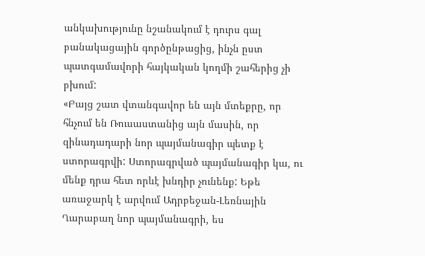անկախությունը նշանակում է դուրս գալ բանակացային գործընթացից, ինչն ըստ պատգամավորի հայկական կողմի շահերից չի բխում:
«Բայց շատ վտանգավոր են այն մտեքրը, որ հնչում են Ռուսաստանից այն մասին, որ զինադադարի նոր պայմանագիր պետք է ստորագրվի: Ստորագրված պայմանագիր կա, ու մենք դրա հետ որևէ խնդիր չունենք: Եթե առաջարկ է արվում Ադրբեջան-Լեռնային Ղարաբաղ նոր պայմանագրի, ես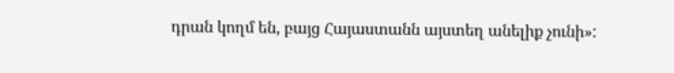դրան կողմ են, բայց Հայաստանն այստեղ անելիք չունի»: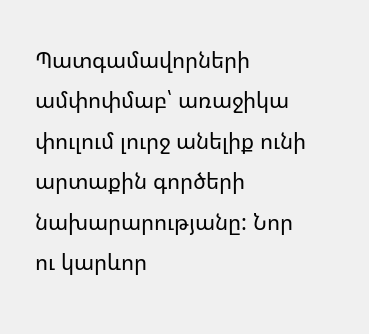Պատգամավորների ամփոփմաբ՝ առաջիկա փուլում լուրջ անելիք ունի արտաքին գործերի նախարարությանը: Նոր ու կարևոր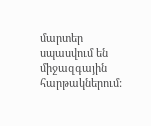մարտեր սպասվում են միջազգային հարթակներում: